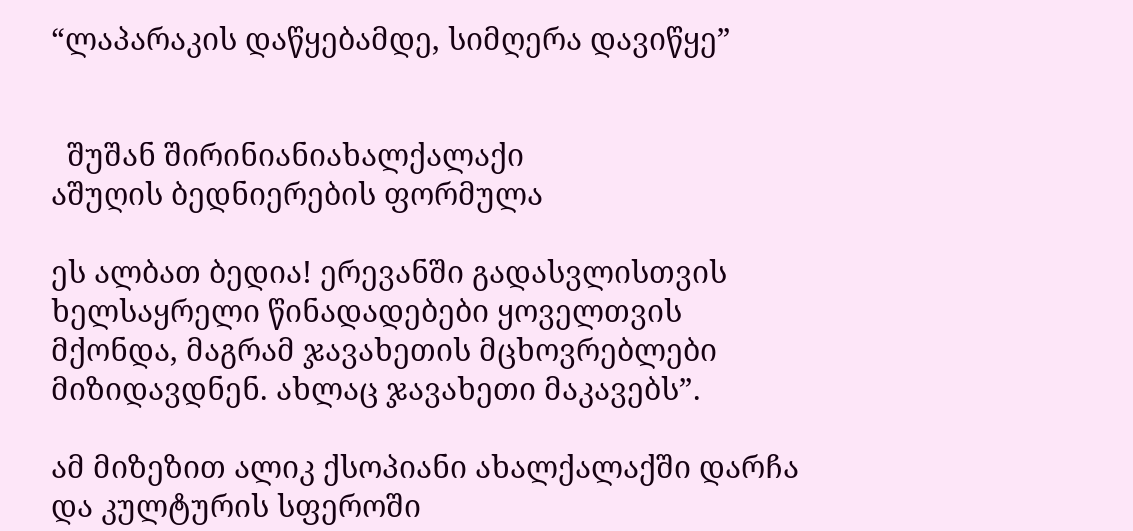“ლაპარაკის დაწყებამდე, სიმღერა დავიწყე”


  შუშან შირინიანიახალქალაქი
აშუღის ბედნიერების ფორმულა

ეს ალბათ ბედია! ერევანში გადასვლისთვის ხელსაყრელი წინადადებები ყოველთვის მქონდა, მაგრამ ჯავახეთის მცხოვრებლები მიზიდავდნენ. ახლაც ჯავახეთი მაკავებს”.

ამ მიზეზით ალიკ ქსოპიანი ახალქალაქში დარჩა და კულტურის სფეროში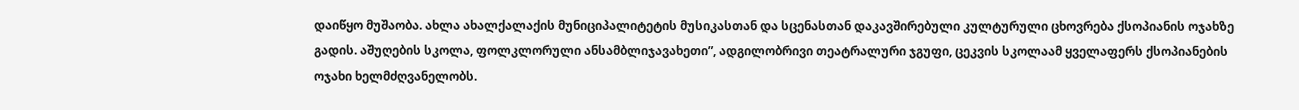დაიწყო მუშაობა. ახლა ახალქალაქის მუნიციპალიტეტის მუსიკასთან და სცენასთან დაკავშირებული კულტურული ცხოვრება ქსოპიანის ოჯახზე გადის. აშუღების სკოლა, ფოლკლორული ანსამბლიჯავახეთი”, ადგილობრივი თეატრალური ჯგუფი, ცეკვის სკოლაამ ყველაფერს ქსოპიანების ოჯახი ხელმძღვანელობს.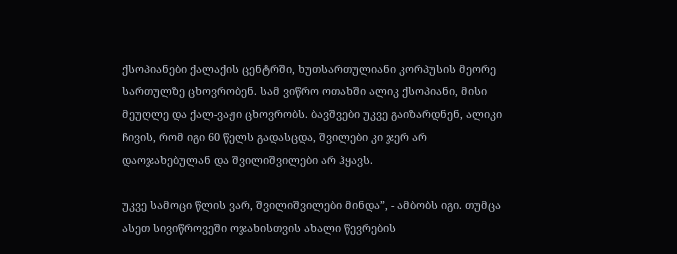ქსოპიანები ქალაქის ცენტრში, ხუთსართულიანი კორპუსის მეორე სართულზე ცხოვრობენ. სამ ვიწრო ოთახში ალიკ ქსოპიანი, მისი მეუღლე და ქალ-ვაჟი ცხოვრობს. ბავშვები უკვე გაიზარდნენ, ალიკი ჩივის, რომ იგი 60 წელს გადასცდა, შვილები კი ჯერ არ დაოჯახებულან და შვილიშვილები არ ჰყავს.

უკვე სამოცი წლის ვარ, შვილიშვილები მინდა”, - ამბობს იგი. თუმცა ასეთ სივიწროვეში ოჯახისთვის ახალი წევრების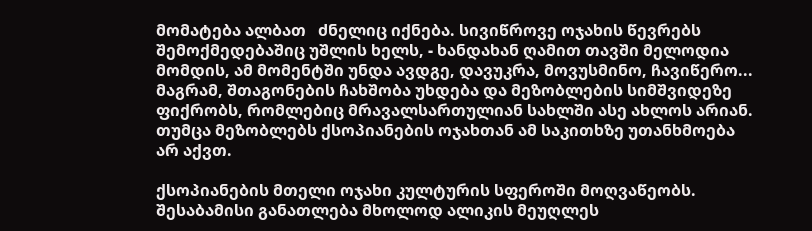მომატება ალბათ   ძნელიც იქნება. სივიწროვე ოჯახის წევრებს შემოქმედებაშიც უშლის ხელს, - ხანდახან ღამით თავში მელოდია მომდის, ამ მომენტში უნდა ავდგე, დავუკრა, მოვუსმინო, ჩავიწერო... მაგრამ, შთაგონების ჩახშობა უხდება და მეზობლების სიმშვიდეზე ფიქრობს, რომლებიც მრავალსართულიან სახლში ასე ახლოს არიან. თუმცა მეზობლებს ქსოპიანების ოჯახთან ამ საკითხზე უთანხმოება არ აქვთ.

ქსოპიანების მთელი ოჯახი კულტურის სფეროში მოღვაწეობს. შესაბამისი განათლება მხოლოდ ალიკის მეუღლეს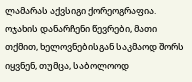ლამარას აქვსიგი ქორეოგრაფია. ოჯახის დანარჩენი წევრები, მათი თქმით, ხელოვნებისგან საკმაოდ შორს იყვნენ, თუმცა, საბოლოოდ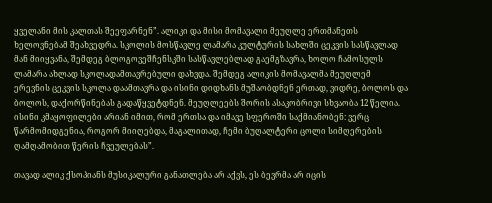ყველანი მის კალთას შეეფარნენ”. ალიკი და მისი მომავალი მეუღლე ერთმანეთს ხელოვნებამ შეახვედრა. სკოლის მოსწავლე ლამარა კულტურის სახლში ცეკვის სასწავლად მან მიიყვანა, შემდეგ ბლოგოვეშჩენსკში სასწავლებლად გაემგზავრა, ხოლო ჩამოსულს ლამარა ახლად სკოლადამთავრებული დახვდა. შემდეგ ალიკის მომავალმა მეუღლემ ერევნის ცეკვის სკოლა დაამთავრა და ისინი დიდხანს მუშაობდნენ ერთად, ვიდრე, ბოლოს და ბოლოს, დაქორწინებას გადაწყვეტდნენ. მეუღლეებს შორის ასაკობრივი სხვაობა 12 წელია. ისინი კმაყოფილები არიან იმით, რომ ერთსა და იმავე სფეროში საქმიანობენ: ვერც წარმომიდგენია, როგორ მიიღებდა, მაგალითად, ჩემი ბუღალტერი ცოლი სიმღერების ღამღამობით წერის ჩვეულებას”.

თავად ალიკ ქსოპიანს მუსიკალური განათლება არ აქვს, ეს ბევრმა არ იცის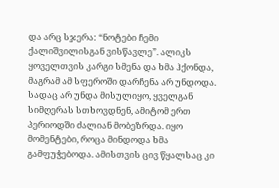და არც სჯერა: “ნოტები ჩემი ქალიშვილისგან ვისწავლე”. ალიკს ყოველთვის კარგი სმენა და ხმა ჰქონდა, მაგრამ ამ სფეროში დარჩენა არ უნდოდა. სადაც არ უნდა მისულიყო, ყველგან სიმღერას სთხოვდნენ, ამიტომ ერთ პერიოდში ძალიან მობეზრდა. იყო მომენტები, როცა მინდოდა ხმა გამფუჭებოდა. ამისთვის ცივ წყალსაც კი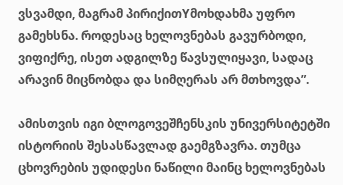ვსვამდი, მაგრამ პირიქითYმოხდახმა უფრო გამეხსნა. როდესაც ხელოვნებას გავურბოდი, ვიფიქრე, ისეთ ადგილზე წავსულიყავი, სადაც არავინ მიცნობდა და სიმღერას არ მთხოვდა”.

ამისთვის იგი ბლოგოვეშჩენსკის უნივერსიტეტში ისტორიის შესასწავლად გაემგზავრა. თუმცა ცხოვრების უდიდესი ნაწილი მაინც ხელოვნებას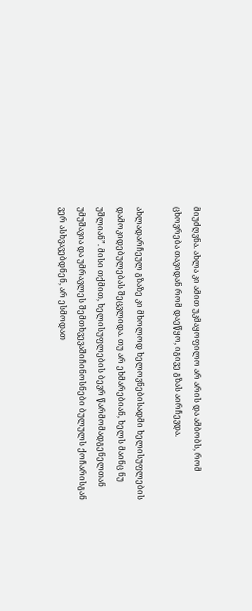მიუძღვნა. ახლა კი ამით უკმაყოფილო არ არის და ამბობს, რომ ცხოვრება თავიდან რომ დაეწყო, იგივე გზას აირჩევდა.

ახლადარჩეულ გზაზე კი მხოლოდ ხელოვნებისადმი ხელისუფლების დამოკიდებულებას შეცვლიდა. თუ არ ეხმარებიან, ხელს მაინც ნუ უშლიან”. მისი თქმით, ხელისუფლების ბევრ წარმომადგენელთან უმუშავია და უმრავლეს შემთხვევაშიჩინოსნები ბულულს ქოჩარისგან ვერ ასხვავებდნენ, არ ესმოდათ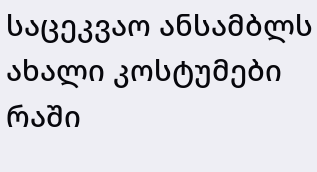საცეკვაო ანსამბლს ახალი კოსტუმები რაში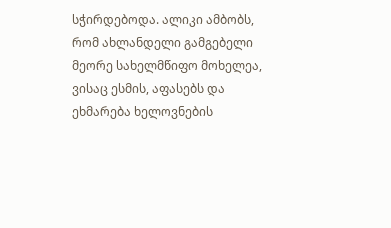სჭირდებოდა. ალიკი ამბობს, რომ ახლანდელი გამგებელი მეორე სახელმწიფო მოხელეა, ვისაც ესმის, აფასებს და ეხმარება ხელოვნების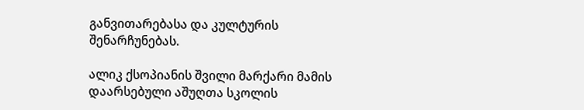განვითარებასა და კულტურის შენარჩუნებას.

ალიკ ქსოპიანის შვილი მარქარი მამის დაარსებული აშუღთა სკოლის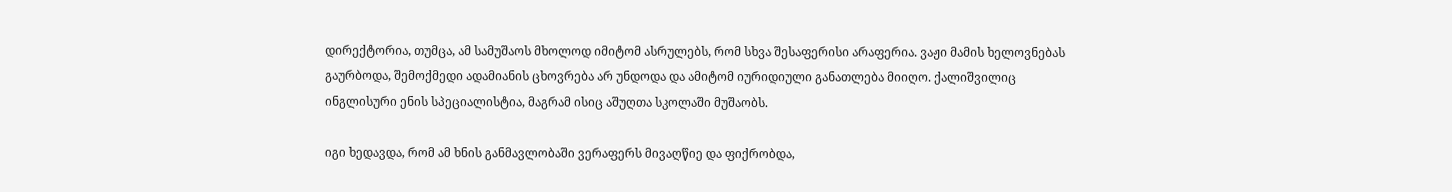დირექტორია, თუმცა, ამ სამუშაოს მხოლოდ იმიტომ ასრულებს, რომ სხვა შესაფერისი არაფერია. ვაჟი მამის ხელოვნებას გაურბოდა, შემოქმედი ადამიანის ცხოვრება არ უნდოდა და ამიტომ იურიდიული განათლება მიიღო. ქალიშვილიც ინგლისური ენის სპეციალისტია, მაგრამ ისიც აშუღთა სკოლაში მუშაობს.

იგი ხედავდა, რომ ამ ხნის განმავლობაში ვერაფერს მივაღწიე და ფიქრობდა,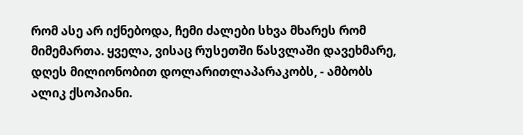რომ ასე არ იქნებოდა, ჩემი ძალები სხვა მხარეს რომ მიმემართა. ყველა, ვისაც რუსეთში წასვლაში დავეხმარე, დღეს მილიონობით დოლარითლაპარაკობს, - ამბობს ალიკ ქსოპიანი.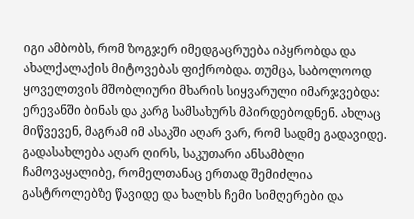იგი ამბობს, რომ ზოგჯერ იმედგაცრუება იპყრობდა და ახალქალაქის მიტოვებას ფიქრობდა. თუმცა, საბოლოოდ ყოველთვის მშობლიური მხარის სიყვარული იმარჯვებდა: ერევანში ბინას და კარგ სამსახურს მპირდებოდნენ. ახლაც მიწვევენ, მაგრამ იმ ასაკში აღარ ვარ, რომ სადმე გადავიდე. გადასახლება აღარ ღირს, საკუთარი ანსამბლი ჩამოვაყალიბე, რომელთანაც ერთად შემიძლია გასტროლებზე წავიდე და ხალხს ჩემი სიმღერები და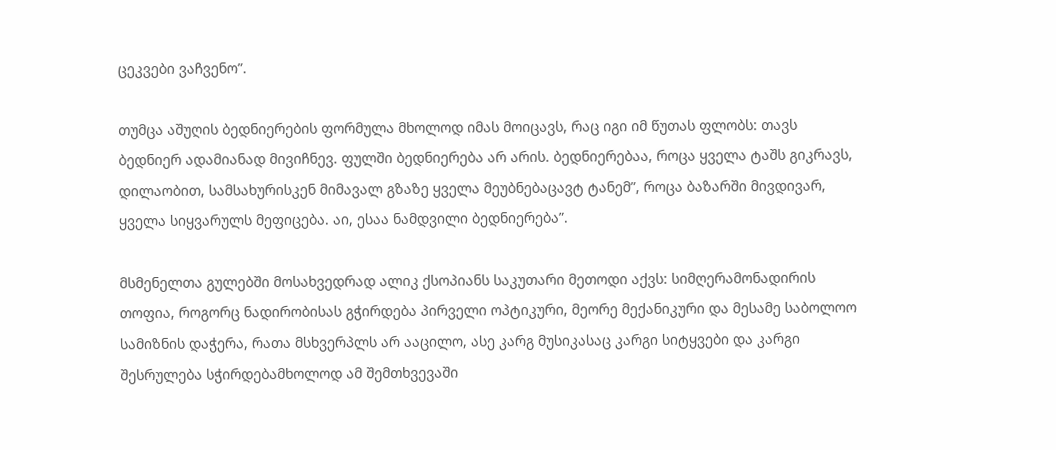ცეკვები ვაჩვენო”.

თუმცა აშუღის ბედნიერების ფორმულა მხოლოდ იმას მოიცავს, რაც იგი იმ წუთას ფლობს: თავს ბედნიერ ადამიანად მივიჩნევ. ფულში ბედნიერება არ არის. ბედნიერებაა, როცა ყველა ტაშს გიკრავს, დილაობით, სამსახურისკენ მიმავალ გზაზე ყველა მეუბნებაცავტ ტანემ”, როცა ბაზარში მივდივარ, ყველა სიყვარულს მეფიცება. აი, ესაა ნამდვილი ბედნიერება”.

მსმენელთა გულებში მოსახვედრად ალიკ ქსოპიანს საკუთარი მეთოდი აქვს: სიმღერამონადირის თოფია, როგორც ნადირობისას გჭირდება პირველი ოპტიკური, მეორე მექანიკური და მესამე საბოლოო სამიზნის დაჭერა, რათა მსხვერპლს არ ააცილო, ასე კარგ მუსიკასაც კარგი სიტყვები და კარგი შესრულება სჭირდებამხოლოდ ამ შემთხვევაში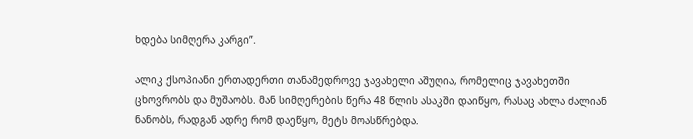ხდება სიმღერა კარგი”.

ალიკ ქსოპიანი ერთადერთი თანამედროვე ჯავახელი აშუღია, რომელიც ჯავახეთში ცხოვრობს და მუშაობს. მან სიმღერების წერა 48 წლის ასაკში დაიწყო, რასაც ახლა ძალიან ნანობს, რადგან ადრე რომ დაეწყო, მეტს მოასწრებდა.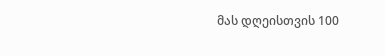მას დღეისთვის 100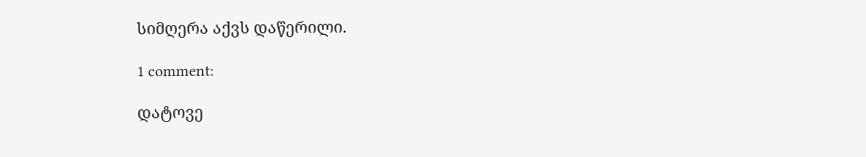სიმღერა აქვს დაწერილი.

1 comment:

დატოვე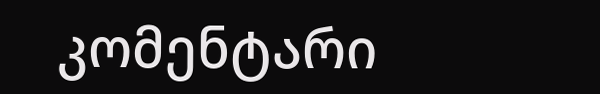კომენტარი